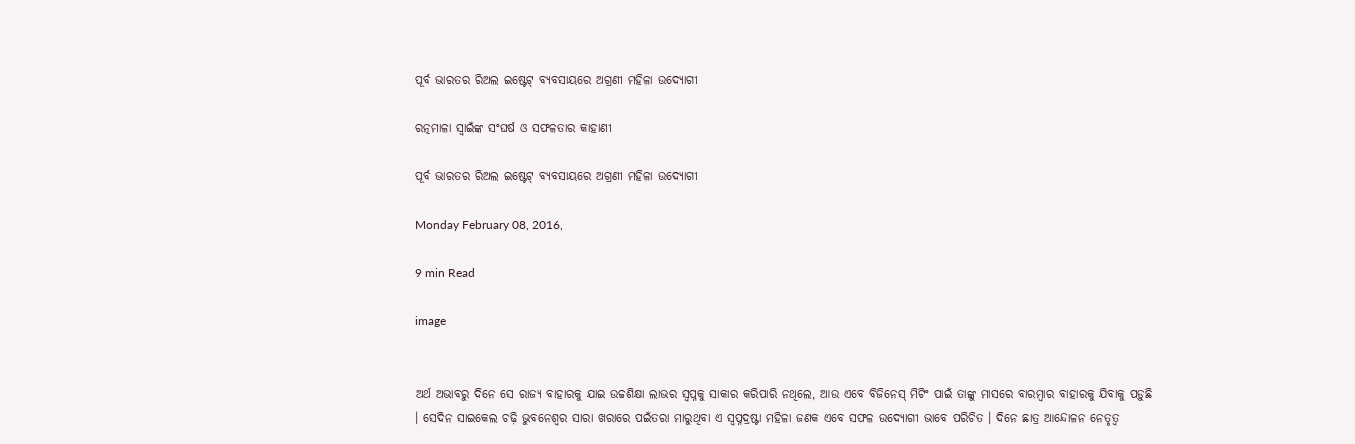ପୂର୍ବ ଭାରତର ରିଅଲ ଇଷ୍ଟେଟ୍ ବ୍ୟବସାୟରେ ଅଗ୍ରଣୀ ମହିଳା ଉଦ୍ୟୋଗୀ

ରତ୍ନମାଳା ସ୍ଵାଇଁଙ୍କ ସଂଘର୍ଷ ଓ ସଫଳତାର କାହାଣୀ

ପୂର୍ବ ଭାରତର ରିଅଲ ଇଷ୍ଟେଟ୍ ବ୍ୟବସାୟରେ ଅଗ୍ରଣୀ ମହିଳା ଉଦ୍ୟୋଗୀ

Monday February 08, 2016,

9 min Read

image


ଅର୍ଥ ଅଭାବରୁ ଦିନେ ସେ ରାଜ୍ୟ ବାହାରକୁ ଯାଇ ଉଚ୍ଚଶିକ୍ଷା ଲାଭର ସ୍ଵପ୍ନକୁ ସାକାର କରିପାରି ନଥିଲେ, ଆଉ ଏବେ ବିଜିନେସ୍ ମିଟିଂ ପାଇଁ ତାଙ୍କୁ ମାସରେ ବାରମ୍ବାର ବାହାରକୁ ଯିବାକୁ ପଡ଼ୁଛି । ସେଦିନ ସାଇକେଲ ଚଢ଼ି ଭୁବନେଶ୍ୱର ସାରା ଖରାରେ ପଇଁତରା ମାରୁଥିବା ଏ ସ୍ଵପ୍ନଦ୍ରଷ୍ଟା ମହିଳା ଜଣକ ଏବେ ସଫଳ ଉଦ୍ୟୋଗୀ ଭାବେ ପରିଚିତ । ଦିନେ ଛାତ୍ର ଆନ୍ଦୋଳନ ନେତୃତ୍ୱ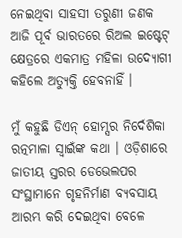ନେଇଥିବା ସାହସୀ ତରୁଣୀ ଜଣକ ଆଜି ପୂର୍ବ ଭାରତରେ ରିଅଲ ଇଷ୍ଟେଟ୍ କ୍ଷେତ୍ରରେ ଏକମାତ୍ର ମହିଳା ଉଦ୍ୟୋଗୀ କହିଲେ ଅତ୍ୟୁକ୍ତି ହେବନାହିଁ ।

ମୁଁ କହୁଛି ଡିଏନ୍ ହୋମ୍ସର ନିର୍ଦେଶିକା ରତ୍ନମାଳା ସ୍ୱାଇଁଙ୍କ କଥା । ଓଡ଼ିଶାରେ ଜାତୀୟ ସ୍ତରର ଡେଭେଲପର ସଂସ୍ଥାମାନେ ଗୃହନିର୍ମାଣ ବ୍ୟବସାୟ ଆରମ୍ଭ କରି ଦେଇଥିବା ବେଳେ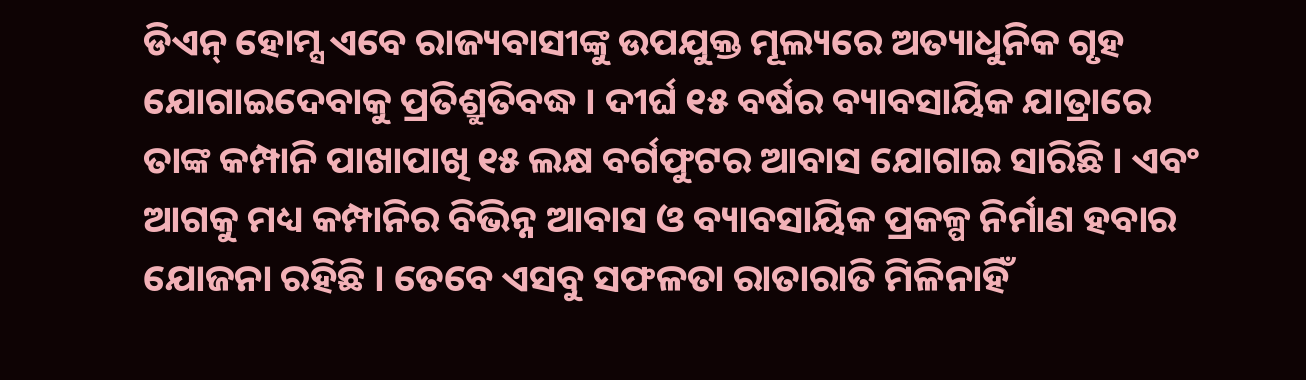ଡିଏନ୍ ହୋମ୍ସ ଏବେ ରାଜ୍ୟବାସୀଙ୍କୁ ଉପଯୁକ୍ତ ମୂଲ୍ୟରେ ଅତ୍ୟାଧୁନିକ ଗୃହ ଯୋଗାଇଦେବାକୁ ପ୍ରତିଶ୍ରୁତିବଦ୍ଧ । ଦୀର୍ଘ ୧୫ ବର୍ଷର ବ୍ୟାବସାୟିକ ଯାତ୍ରାରେ ତାଙ୍କ କମ୍ପାନି ପାଖାପାଖି ୧୫ ଲକ୍ଷ ବର୍ଗଫୁଟର ଅ‍ାବାସ ଯୋଗାଇ ସାରିଛି । ଏବଂ ଅ‍ାଗକୁ ମଧ୍ୟ କମ୍ପାନିର ବିଭିନ୍ନ ଅ‍ାବାସ ଓ ବ୍ୟାବସାୟିକ ପ୍ରକଳ୍ପ ନିର୍ମାଣ ହବାର ଯୋଜନା ରହିଛି । ତେବେ ଏସବୁ ସଫଳତା ରାତାରାତି ମିଳିନାହିଁ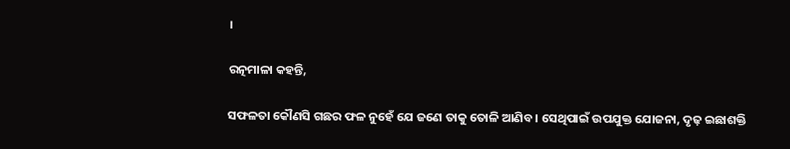।

ରତ୍ନମାଳା କହନ୍ତି,

ସଫଳତା କୌଣସି ଗଛର ଫଳ ନୁହେଁ ଯେ ଜଣେ ତାକୁ ତୋଳି ଆଣିବ । ସେଥିପାଇଁ ଉପଯୁକ୍ତ ଯୋଜନା, ଦୃଢ଼ ଇଛାଶକ୍ତି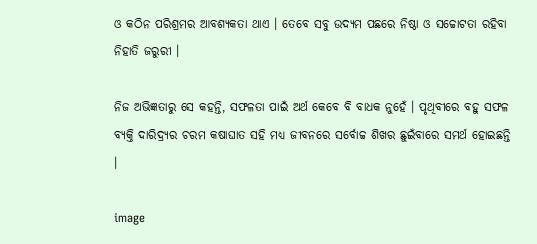ଓ କଠିନ ପରିଶ୍ରମର ଆବଶ୍ୟକତା ଥାଏ । ତେବେ ସବୁ ଉଦ୍ୟମ ପଛରେ ନିଷ୍ଠା ଓ ସଚ୍ଚୋଟତା ରହିବା ନିହାତି ଜରୁରୀ ।

ନିଜ ଅଭିଜ୍ଞତାରୁ ସେ କହନ୍ତି, ସଫଳତା ପାଇଁ ଅର୍ଥ କେବେ ବି ବାଧକ ନୁହେଁ । ପୃଥିବୀରେ ବହୁ ସଫଳ ବ୍ୟକ୍ତି ଦାରିଦ୍ର୍ୟର ଚରମ କଷାଘାତ ସହି ମଧ୍ୟ ଜୀବନରେ ସର୍ବୋଚ୍ଚ ଶିଖର ଛୁଇଁବାରେ ସମର୍ଥ ହୋଇଛନ୍ତି ।

image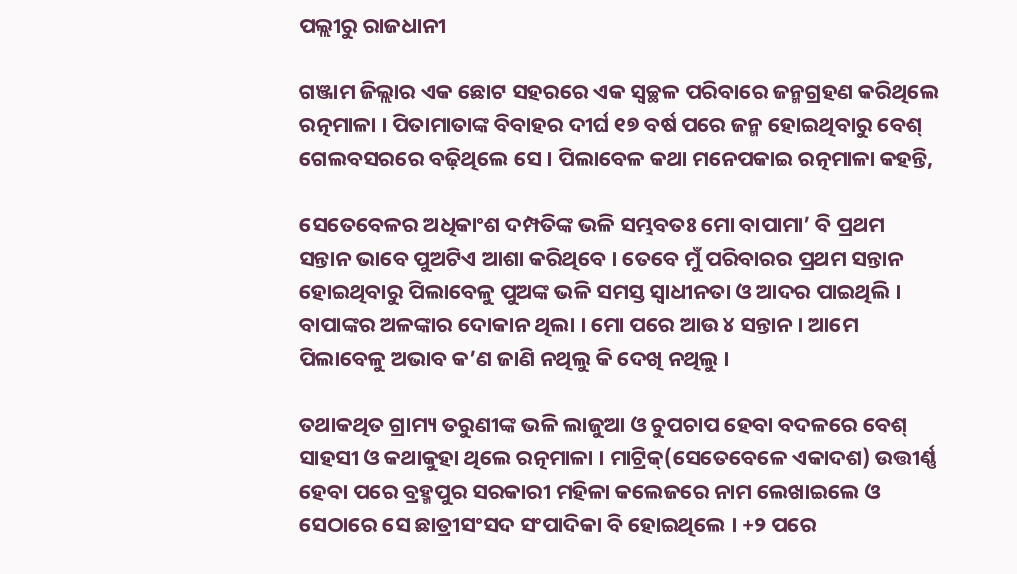ପଲ୍ଲୀରୁ ରାଜଧାନୀ

ଗଞ୍ଜାମ ଜିଲ୍ଲାର ଏକ ଛୋଟ ସହରରେ ଏକ ସ୍ଵଚ୍ଛଳ ପରିବାରେ ଜନ୍ମଗ୍ରହଣ କରିଥିଲେ ରତ୍ନମାଳା । ପିତାମାତାଙ୍କ ବିବାହର ଦୀର୍ଘ ୧୭ ବର୍ଷ ପରେ ଜନ୍ମ ହୋଇଥିବାରୁ ବେଶ୍ ଗେଲବସରରେ ବଢ଼ିଥିଲେ ସେ । ପିଲାବେଳ କଥା ମନେପକାଇ ରତ୍ନମାଳା କହନ୍ତି,

ସେତେବେଳର ଅଧିକାଂଶ ଦମ୍ପତିଙ୍କ ଭଳି ସମ୍ଭବତଃ ମୋ ବାପାମା’ ବି ପ୍ରଥମ ସନ୍ତାନ ଭାବେ ପୁଅଟିଏ ଆଶା କରିଥିବେ । ତେବେ ମୁଁ ପରିବାରର ପ୍ରଥମ ସନ୍ତାନ ହୋଇଥିବାରୁ ପିଲାବେଳୁ ପୁଅଙ୍କ ଭଳି ସମସ୍ତ ସ୍ଵାଧୀନତା ଓ ଆଦର ପାଇଥିଲି । ବାପାଙ୍କର ଅଳଙ୍କାର ଦୋକାନ ଥିଲା । ମୋ ପରେ ଆଉ ୪ ସନ୍ତାନ । ଆମେ ପିଲାବେଳୁ ଅଭାବ କ’ଣ ଜାଣି ନଥିଲୁ କି ଦେଖି ନଥିଲୁ ।

ତଥାକଥିତ ଗ୍ରାମ୍ୟ ତରୁଣୀଙ୍କ ଭଳି ଲାଜୁଆ ଓ ଚୁପଚାପ ହେବା ବଦଳରେ ବେଶ୍ ସାହସୀ ଓ କଥାକୁହା ଥିଲେ ରତ୍ନମାଳା । ମାଟ୍ରିକ୍(ସେତେବେଳେ ଏକାଦଶ) ଉତ୍ତୀର୍ଣ୍ଣ ହେବା ପରେ ବ୍ରହ୍ମପୁର ସରକାରୀ ମହିଳା କଲେଜରେ ନାମ ଲେଖାଇଲେ ଓ ସେଠାରେ ସେ ଛାତ୍ରୀସଂସଦ ସଂପାଦିକା ବି ହୋଇଥିଲେ । +୨ ପରେ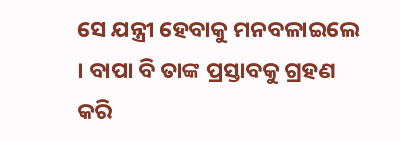ସେ ଯନ୍ତ୍ରୀ ହେବାକୁ ମନବଳାଇଲେ । ବାପା ବି ତାଙ୍କ ପ୍ରସ୍ତାବକୁ ଗ୍ରହଣ କରି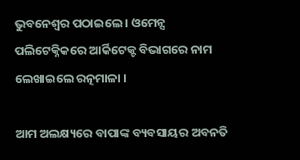ଭୁବନେଶ୍ୱର ପଠାଇଲେ । ଓମେନ୍ସ ପଲିଟେକ୍ନିକରେ ଆର୍କିଟେକ୍ଟ ବିଭାଗରେ ନାମ ଲେଖାଇଲେ ରତ୍ନମାଳା ।

ଆମ ଅଲକ୍ଷ୍ୟରେ ବାପାଙ୍କ ବ୍ୟବସାୟର ଅବନତି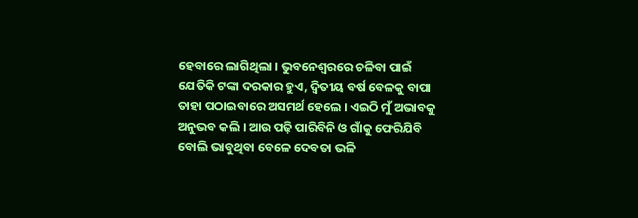ହେବାରେ ଲାଗିଥିଲା । ଭୁବନେଶ୍ୱରରେ ଚଳିବା ପାଇଁ ଯେତିକି ଟଙ୍କା ଦରକାର ହୁଏ, ଦ୍ୱିତୀୟ ବର୍ଷ ବେଳକୁ ବାପା ତାହା ପଠାଇବାରେ ଅସମର୍ଥ ହେଲେ । ଏଇଠି ମୁଁ ଅଭାବକୁ ଅନୁଭବ କଲି । ଆଉ ପଢ଼ି ପାରିବିନି ଓ ଗାଁକୁ ଫେରିଯିବି ବୋଲି ଭାବୁଥିବା ବେଳେ ଦେବତା ଭଳି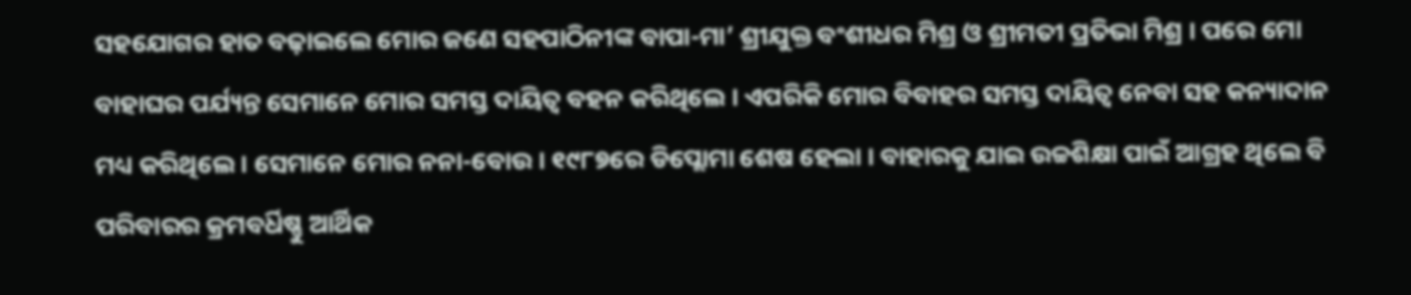ସହଯୋଗର ହାତ ବଢ଼ାଇଲେ ମୋର ଜଣେ ସହପାଠିନୀଙ୍କ ବାପା-ମା’ ଶ୍ରୀଯୁକ୍ତ ବଂଶୀଧର ମିଶ୍ର ଓ ଶ୍ରୀମତୀ ପ୍ରତିଭା ମିଶ୍ର । ପରେ ମୋ ବାହାଘର ପର୍ଯ୍ୟନ୍ତ ସେମାନେ ମୋର ସମସ୍ତ ଦାୟିତ୍ୱ ବହନ କରିଥିଲେ । ଏପରିକି ମୋର ବିବାହର ସମସ୍ତ ଦାୟିତ୍ୱ ନେବା ସହ କନ୍ୟାଦାନ ମଧ୍ୟ କରିଥିଲେ । ସେମାନେ ମୋର ନନା-ବୋଉ । ୧୯୮୭ରେ ଡିପ୍ଲୋମା ଶେଷ ହେଲା । ବାହାରକୁ ଯାଇ ଉଚ୍ଚଶିକ୍ଷା ପାଇଁ ଆଗ୍ରହ ଥିଲେ ବି ପରିବାରର କ୍ରମବର୍ଧିଷ୍ଣୁ ଆର୍ଥିକ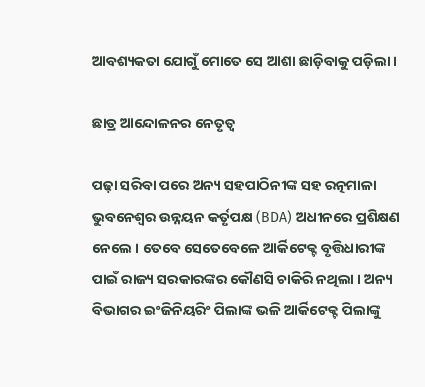ଆବଶ୍ୟକତା ଯୋଗୁଁ ମୋତେ ସେ ଆଶା ଛାଡ଼ିବାକୁ ପଡ଼ିଲା ।

ଛାତ୍ର ଆନ୍ଦୋଳନର ନେତୃତ୍ୱ

ପଢ଼ା ସରିବା ପରେ ଅନ୍ୟ ସହପାଠିନୀଙ୍କ ସହ ରତ୍ନମାଳା ଭୁବନେଶ୍ୱର ଉନ୍ନୟନ କର୍ତୃପକ୍ଷ (BDA) ଅଧୀନରେ ପ୍ରଶିକ୍ଷଣ ନେଲେ । ତେବେ ସେତେବେଳେ ଆର୍କିଟେକ୍ଟ ବୃତ୍ତିଧାରୀଙ୍କ ପାଇଁ ରାଜ୍ୟ ସରକାରଙ୍କର କୌଣସି ଚାକିରି ନଥିଲା । ଅନ୍ୟ ବିଭାଗର ଇଂଜିନିୟରିଂ ପିଲାଙ୍କ ଭଳି ଆର୍କିଟେକ୍ଟ ପିଲାଙ୍କୁ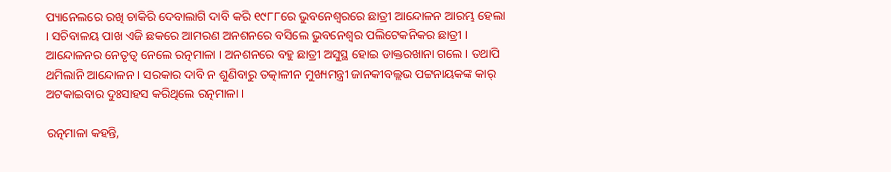ପ୍ୟାନେଲରେ ରଖି ଚାକିରି ଦେବାଲାଗି ଦାବି କରି ୧୯୮୮ରେ ଭୁବନେଶ୍ୱରରେ ଛାତ୍ରୀ ଆନ୍ଦୋଳନ ଆରମ୍ଭ ହେଲା । ସଚିବାଳୟ ପାଖ ଏଜି ଛକରେ ଆମରଣ ଅନଶନରେ ବସିଲେ ଭୁବନେଶ୍ଵର ପଲିଟେକନିକର ଛାତ୍ରୀ । ଆନ୍ଦୋଳନର ନେତୃତ୍ୱ ନେଲେ ରତ୍ନମାଳା । ଅନଶନରେ ବହୁ ଛାତ୍ରୀ ଅସୁସ୍ଥ ହୋଇ ଡାକ୍ତରଖାନା ଗଲେ । ତଥାପି ଥମିଲାନି ଆନ୍ଦୋଳନ । ସରକାର ଦାବି ନ ଶୁଣିବାରୁ ତତ୍କାଳୀନ ମୁଖ୍ୟମନ୍ତ୍ରୀ ଜାନକୀବଲ୍ଲଭ ପଟ୍ଟନାୟକଙ୍କ କାର୍ ଅଟକାଇବାର ଦୁଃସାହସ କରିଥିଲେ ରତ୍ନମାଳା ।

ରତ୍ନମାଳା କହନ୍ତି,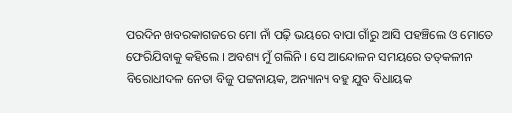ପରଦିନ ଖବରକାଗଜରେ ମୋ ନାଁ ପଢ଼ି ଭୟରେ ବାପା ଗାଁରୁ ଆସି ପହଞ୍ଚିଲେ ଓ ମୋତେ ଫେରିଯିବାକୁ କହିଲେ । ଅବଶ୍ୟ ମୁଁ ଗଲିନି । ସେ ଆନ୍ଦୋଳନ ସମୟରେ ତତ୍‍କଳୀନ ବିରୋଧୀଦଳ ନେତା ବିଜୁ ପଟ୍ଟନାୟକ, ଅନ୍ୟାନ୍ୟ ବହୁ ଯୁବ ବିଧାୟକ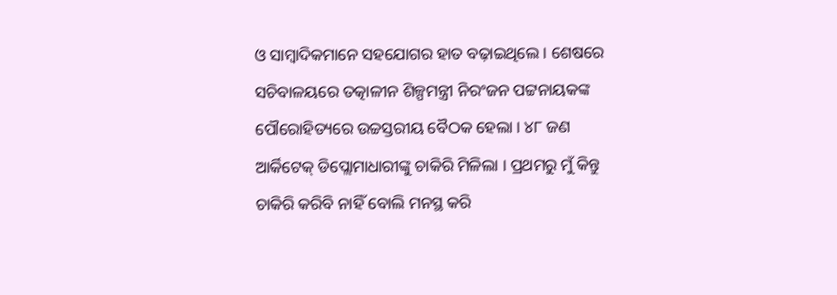ଓ ସାମ୍ବାଦିକମାନେ ସହଯୋଗର ହାତ ବଢ଼ାଇଥିଲେ । ଶେଷରେ ସଚିବାଳୟରେ ତତ୍କାଳୀନ ଶିଳ୍ପମନ୍ତ୍ରୀ ନିରଂଜନ ପଟ୍ଟନାୟକଙ୍କ ପୌରୋହିତ୍ୟରେ ଉଚ୍ଚସ୍ତରୀୟ ବୈଠକ ହେଲା । ୪୮ ଜଣ ଆର୍କିଟେକ୍ ଡିପ୍ଲୋମାଧାରୀଙ୍କୁ ଚାକିରି ମିଳିଲା । ପ୍ରଥମରୁ ମୁଁ କିନ୍ତୁ ଚାକିରି କରିବି ନାହିଁ ବୋଲି ମନସ୍ଥ କରି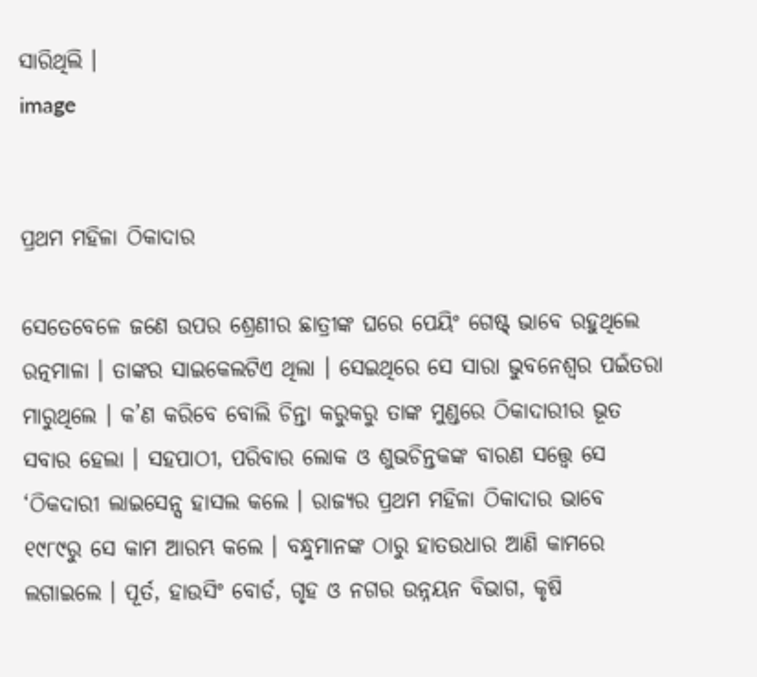ସାରିଥିଲି ।
image


ପ୍ରଥମ ମହିଳା ଠିକାଦାର

ସେତେବେଳେ ଜଣେ ଉପର ଶ୍ରେଣୀର ଛାତ୍ରୀଙ୍କ ଘରେ ପେୟିଂ ଗେଷ୍ଟ୍ ଭାବେ ରହୁଥିଲେ ରତ୍ନମାଳା । ତାଙ୍କର ସାଇକେଲଟିଏ ଥିଲା । ସେଇଥିରେ ସେ ସାରା ଭୁବନେଶ୍ୱର ପଇଁତରା ମାରୁଥିଲେ । କ’ଣ କରିବେ ବୋଲି ଚିନ୍ତା କରୁକରୁ ତାଙ୍କ ମୁଣ୍ଡରେ ଠିକାଦାରୀର ଭୂତ ସବାର ହେଲା । ସହପାଠୀ, ପରିବାର ଲୋକ ଓ ଶୁଭଚିନ୍ତକଙ୍କ ବାରଣ ସତ୍ତ୍ୱେ ସେ ‘ଠିକଦାରୀ ଲାଇସେନ୍ସ ହାସଲ କଲେ । ରାଜ୍ୟର ପ୍ରଥମ ମହିଳା ଠିକାଦାର ଭାବେ ୧୯୮୯ରୁ ସେ କାମ ଆରମ୍ଭ କଲେ । ବନ୍ଧୁମାନଙ୍କ ଠାରୁ ହାତଉଧାର ଆଣି କାମରେ ଲଗାଇଲେ । ପୂର୍ତ, ହାଉସିଂ ବୋର୍ଡ, ଗୃହ ଓ ନଗର ଉନ୍ନୟନ ବିଭାଗ, କୃଷି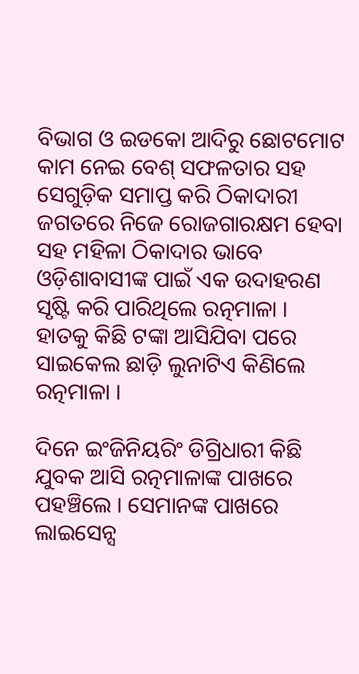ବିଭାଗ ଓ ଇଡକୋ ଆଦିରୁ ଛୋଟମୋଟ କାମ ନେଇ ବେଶ୍ ସଫଳତାର ସହ ସେଗୁଡ଼ିକ ସମାପ୍ତ କରି ଠିକାଦାରୀ ଜଗତରେ ନିଜେ ରୋଜଗାରକ୍ଷମ ହେବା ସହ ମହିଳା ଠିକାଦାର ଭାବେ ଓଡ଼ିଶାବାସୀଙ୍କ ପାଇଁ ଏକ ଉଦାହରଣ ସୃଷ୍ଟି କରି ପାରିଥିଲେ ରତ୍ନମାଳା । ହାତକୁ କିଛି ଟଙ୍କା ଆସିଯିବା ପରେ ସାଇକେଲ ଛାଡ଼ି ଲୁନାଟିଏ କିଣିଲେ ରତ୍ନମାଳା ।

ଦିନେ ଇଂଜିନିୟରିଂ ଡିଗ୍ରିଧାରୀ କିଛି ଯୁବକ ଆସି ରତ୍ନମାଳାଙ୍କ ପାଖରେ ପହଞ୍ଚିଲେ । ସେମାନଙ୍କ ପାଖରେ ଲାଇସେନ୍ସ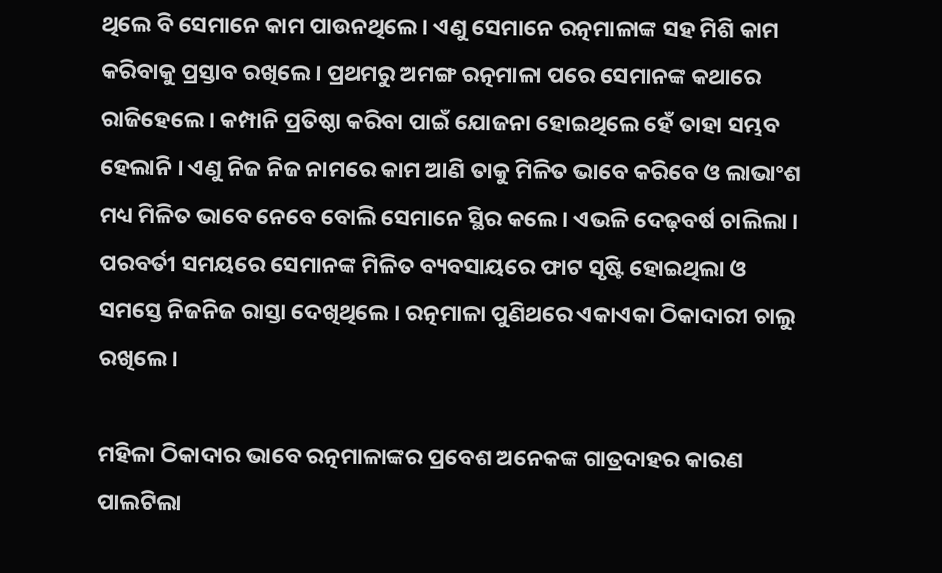ଥିଲେ ବି ସେମାନେ କାମ ପାଉନଥିଲେ । ଏଣୁ ସେମାନେ ରତ୍ନମାଳାଙ୍କ ସହ ମିଶି କାମ କରିବାକୁ ପ୍ରସ୍ତାବ ରଖିଲେ । ପ୍ରଥମରୁ ଅମଙ୍ଗ ରତ୍ନମାଳା ପରେ ସେମାନଙ୍କ କଥାରେ ରାଜିହେଲେ । କମ୍ପାନି ପ୍ରତିଷ୍ଠା କରିବା ପାଇଁ ଯୋଜନା ହୋଇଥିଲେ ହେଁ ତାହା ସମ୍ଭବ ହେଲାନି । ଏଣୁ ନିଜ ନିଜ ନାମରେ କାମ ଆଣି ତାକୁ ମିଳିତ ଭାବେ କରିବେ ଓ ଲାଭାଂଶ ମଧ୍ୟ ମିଳିତ ଭାବେ ନେବେ ବୋଲି ସେମାନେ ସ୍ଥିର କଲେ । ଏଭଳି ଦେଢ଼ବର୍ଷ ଚାଲିଲା । ପରବର୍ତୀ ସମୟରେ ସେମାନଙ୍କ ମିଳିତ ବ୍ୟବସାୟରେ ଫାଟ ସୃଷ୍ଟି ହୋଇଥିଲା ଓ ସମସ୍ତେ ନିଜନିଜ ରାସ୍ତା ଦେଖିଥିଲେ । ରତ୍ନମାଳା ପୁଣିଥରେ ଏକାଏକା ଠିକାଦାରୀ ଚାଲୁ ରଖିଲେ ।

ମହିଳା ଠିକାଦାର ଭାବେ ରତ୍ନମାଳାଙ୍କର ପ୍ରବେଶ ଅନେକଙ୍କ ଗାତ୍ରଦାହର କାରଣ ପାଲଟିଲା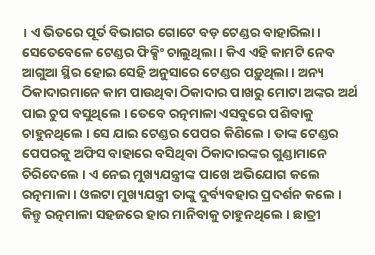। ଏ ଭିତରେ ପୂର୍ତ ବିଭାଗର ଗୋଟେ ବଡ଼ ଟେଣ୍ଡର ବାହାରିଲା । ସେତେବେଳେ ଟେଣ୍ଡର ଫିକ୍ସିଂ ଚାଲୁଥିଲା । କିଏ ଏହି କାମଟି ନେବ ଆଗୁଆ ସ୍ଥିର ହୋଇ ସେହି ଅନୁସାରେ ଟେଣ୍ଡର ପଡ଼ୁଥିଲା । ଅନ୍ୟ ଠିକାଦାରମାନେ କାମ ପାଉଥିବା ଠିକାଦାର ପାଖରୁ ମୋଟା ଅଙ୍କର ଅର୍ଥ ପାଇ ଚୁପ ବସୁଥିଲେ । ତେବେ ରତ୍ନମାଳା ଏସବୁରେ ପଶିବାକୁ ଚାହୁନଥିଲେ । ସେ ଯାଇ ଟେଣ୍ଡର ପେପର କିଣିଲେ । ତାଙ୍କ ଟେଣ୍ଡର ପେପରକୁ ଅଫିସ ବାହାରେ ବସିଥିବା ଠିକାଦାରଙ୍କର ଗୁଣ୍ଡାମାନେ ଚିରିଦେଲେ । ଏ ନେଇ ମୁଖ୍ୟଯନ୍ତ୍ରୀଙ୍କ ପାଖେ ଅଭିଯୋଗ କଲେ ରତ୍ନମାଳା । ଓଲଟା ମୁଖ୍ୟଯନ୍ତ୍ରୀ ତାଙ୍କୁ ଦୁର୍ବ୍ୟବହାର ପ୍ରଦର୍ଶନ କଲେ । କିନ୍ତୁ ରତ୍ନମାଳା ସହଜରେ ହାର ମାନିବାକୁ ଚାହୁନଥିଲେ । ଛାତ୍ରୀ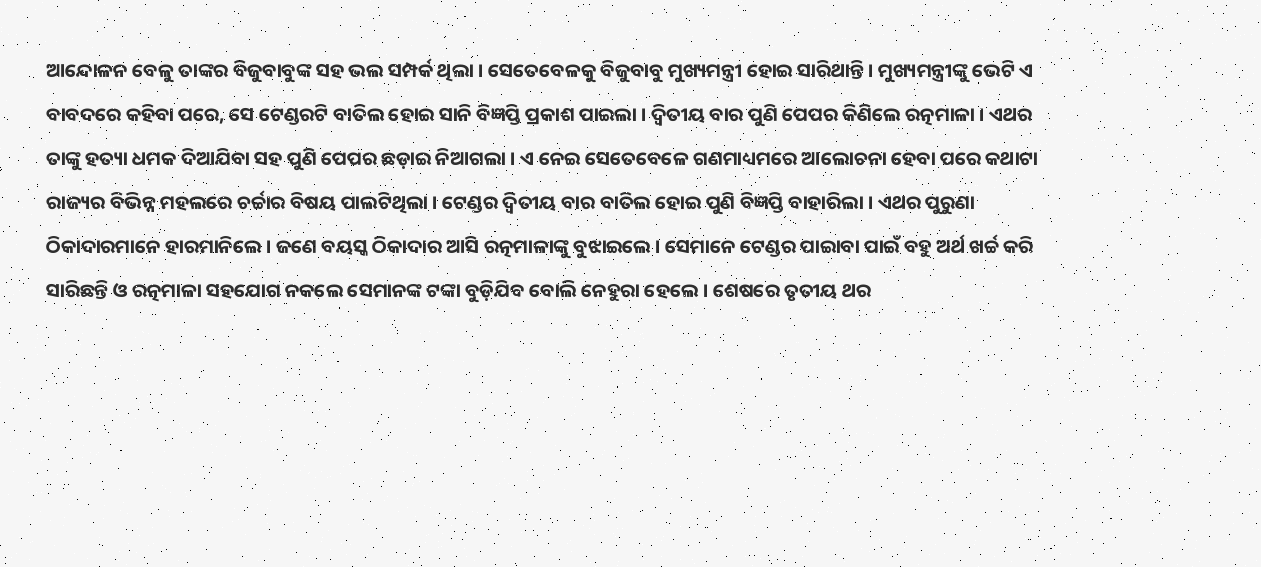ଆନ୍ଦୋଳନ ବେଳୁ ତାଙ୍କର ବିଜୁବାବୁଙ୍କ ସହ ଭଲ ସମ୍ପର୍କ ଥିଲା । ସେତେବେଳକୁ ବିଜୁବାବୁ ମୁଖ୍ୟମନ୍ତ୍ରୀ ହୋଇ ସାରିଥାନ୍ତି । ମୁଖ୍ୟମନ୍ତ୍ରୀଙ୍କୁ ଭେଟି ଏ ବାବଦରେ କହିବା ପରେ, ସେ ଟେଣ୍ଡରଟି ବାତିଲ ହୋଇ ସାନି ବିଜ୍ଞପ୍ତି ପ୍ରକାଶ ପାଇଲା । ଦ୍ୱିତୀୟ ବାର ପୁଣି ପେପର କିଣିଲେ ରତ୍ନମାଳା । ଏଥର ତାଙ୍କୁ ହତ୍ୟା ଧମକ ଦିଆଯିବା ସହ ପୁଣି ପେପର ଛଡ଼ାଇ ନିଆଗଲା । ଏ ନେଇ ସେତେବେଳେ ଗଣମାଧ୍ୟମରେ ଆଲୋଚନା ହେବା ପରେ କଥାଟା ରାଜ୍ୟର ବିଭିନ୍ନ ମହଲରେ ଚର୍ଚ୍ଚାର ବିଷୟ ପାଲଟିଥିଲା । ଟେଣ୍ଡର ଦ୍ୱିତୀୟ ବାର ବାତିଲ ହୋଇ ପୁଣି ବିଜ୍ଞପ୍ତି ବାହାରିଲା । ଏଥର ପୁରୁଣା ଠିକାଦାରମାନେ ହାରମାନିଲେ । ଜଣେ ବୟସ୍କ ଠିକାଦାର ଆସି ରତ୍ନମାଳାଙ୍କୁ ବୁଝାଇଲେ । ସେମାନେ ଟେଣ୍ଡର ପାଇାବା ପାଇଁ ବହୁ ଅର୍ଥ ଖର୍ଚ୍ଚ କରି ସାରିଛନ୍ତି ଓ ରତ୍ନମାଳା ସହଯୋଗ ନକଲେ ସେମାନଙ୍କ ଟଙ୍କା ବୁଡ଼ିଯିବ ବୋଲି ନେହୁରା ହେଲେ । ଶେଷରେ ତୃତୀୟ ଥର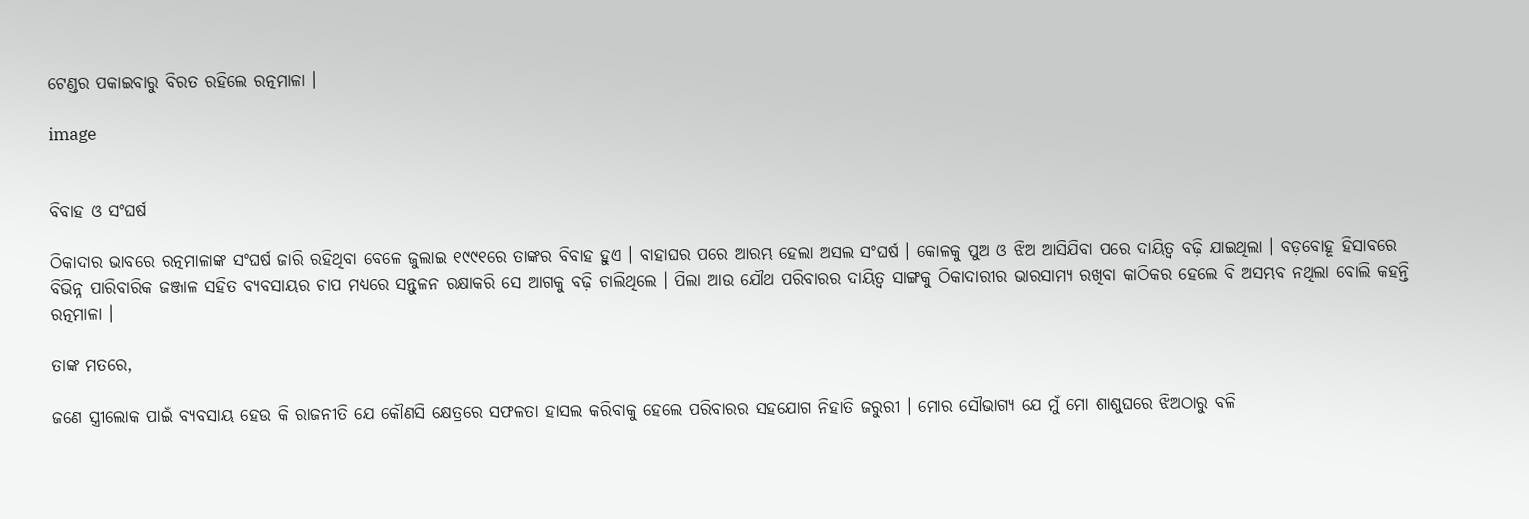ଟେଣ୍ଡର ପକାଇବାରୁ ବିରତ ରହିଲେ ରତ୍ନମାଳା ।

image


ବିବାହ ଓ ସଂଘର୍ଷ

ଠିକାଦାର ଭାବରେ ରତ୍ନମାଳାଙ୍କ ସଂଘର୍ଷ ଜାରି ରହିଥିବା ବେଳେ ଜୁଲାଇ ୧୯୯୧ରେ ତାଙ୍କର ବିବାହ ହୁଏ । ବାହାଘର ପରେ ଆରମ୍ଭ ହେଲା ଅସଲ ସଂଘର୍ଷ । କୋଳକୁ ପୁଅ ଓ ଝିଅ ଆସିଯିବା ପରେ ଦାୟିତ୍ୱ ବଢ଼ି ଯାଇଥିଲା । ବଡ଼ବୋହୂ ହିସାବରେ ବିଭିନ୍ନ ପାରିବାରିକ ଜଞ୍ଜାଳ ସହିତ ବ୍ୟବସାୟର ଚାପ ମଧ୍ୟରେ ସନ୍ତୁଳନ ରକ୍ଷାକରି ସେ ଆଗକୁ ବଢ଼ି ଚାଲିଥିଲେ । ପିଲା ଆଉ ଯୌଥ ପରିବାରର ଦାୟିତ୍ୱ ସାଙ୍ଗକୁ ଠିକାଦାରୀର ଭାରସାମ୍ୟ ରଖିବା କାଠିକର ହେଲେ ବି ଅସମ୍ଭବ ନଥିଲା ବୋଲି କହନ୍ତି ରତ୍ନମାଳା ।

ତାଙ୍କ ମତରେ,

ଜଣେ ସ୍ତ୍ରୀଲୋକ ପାଇଁ ବ୍ୟବସାୟ ହେଉ କି ରାଜନୀତି ଯେ କୌଣସି କ୍ଷେତ୍ରରେ ସଫଳତା ହାସଲ କରିବାକୁ ହେଲେ ପରିବାରର ସହଯୋଗ ନିହାତି ଜରୁରୀ । ମୋର ସୌଭାଗ୍ୟ ଯେ ମୁଁ ମୋ ଶାଶୁଘରେ ଝିଅଠାରୁ ବଳି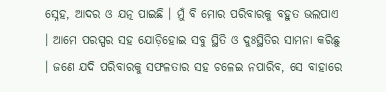ସ୍ନେହ, ଆଦର ଓ ଯତ୍ନ ପାଇଛି । ମୁଁ ବି ମୋର ପରିବାରକୁ ବହୁତ ଭଲପାଏ । ଆମେ ପରସ୍ପର ସହ ଯୋଡ଼ିହୋଇ ସବୁ ସ୍ଥିତି ଓ ଦୁଃସ୍ଥିତିର ସାମନା କରିଛୁ । ଜଣେ ଯଦି ପରିବାରକୁ ସଫଳତାର ସହ ଚଳେଇ ନପାରିବ, ସେ ବାହାରେ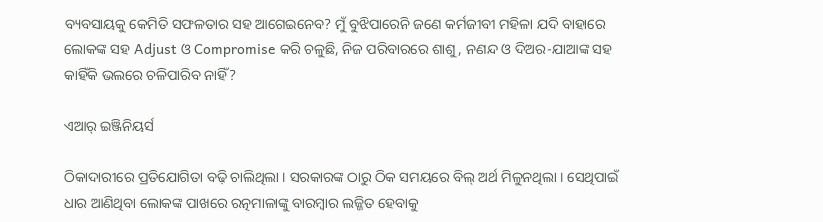ବ୍ୟବସାୟକୁ କେମିତି ସଫଳତାର ସହ ଆଗେଇନେବ? ମୁଁ ବୁଝିପାରେନି ଜଣେ କର୍ମଜୀବୀ ମହିଳା ଯଦି ବାହାରେ ଲୋକଙ୍କ ସହ Adjust ଓ Compromise କରି ଚଳୁଛି, ନିଜ ପରିବାରରେ ଶାଶୁ, ନଣନ୍ଦ ଓ ଦିଅର-ଯାଆଙ୍କ ସହ କାହିଁକି ଭଲରେ ଚଳିପାରିବ ନାହିଁ?

ଏଆର୍ ଇଞ୍ଜିନିୟର୍ସ

ଠିକାଦାରୀରେ ପ୍ରତିଯୋଗିତା ବଢ଼ି ଚାଲିଥିଲା । ସରକାରଙ୍କ ଠାରୁ ଠିକ ସମୟରେ ବିଲ୍‍ ଅର୍ଥ ମିଳୁନଥିଲା । ସେଥିପାଇଁ ଧାର ଆଣିଥିବା ଲୋକଙ୍କ ପାଖରେ ରତ୍ନମାଳାଙ୍କୁ ବାରମ୍ବାର ଲଜ୍ଜିତ ହେବାକୁ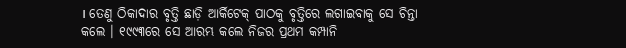। ତେଣୁ ଠିକାଦାର ବୃତ୍ତି ଛାଡ଼ି ଆର୍କିଟେକ୍ ପାଠକୁ ବୃତ୍ତିରେ ଲଗାଇବାକୁ ସେ ଚିନ୍ତା କଲେ । ୧୯୯୩ରେ ସେ ଆରମ୍ଭ କଲେ ନିଜର ପ୍ରଥମ କମ୍ପାନି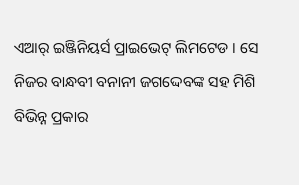ଏଆର୍ ଇଞ୍ଜିନିୟର୍ସ ପ୍ରାଇଭେଟ୍ ଲିମଟେଡ । ସେ ନିଜର ବାନ୍ଧବୀ ବନାନୀ ଜଗଦ୍ଦେବଙ୍କ ସହ ମିଶି ବିଭିନ୍ନ ପ୍ରକାର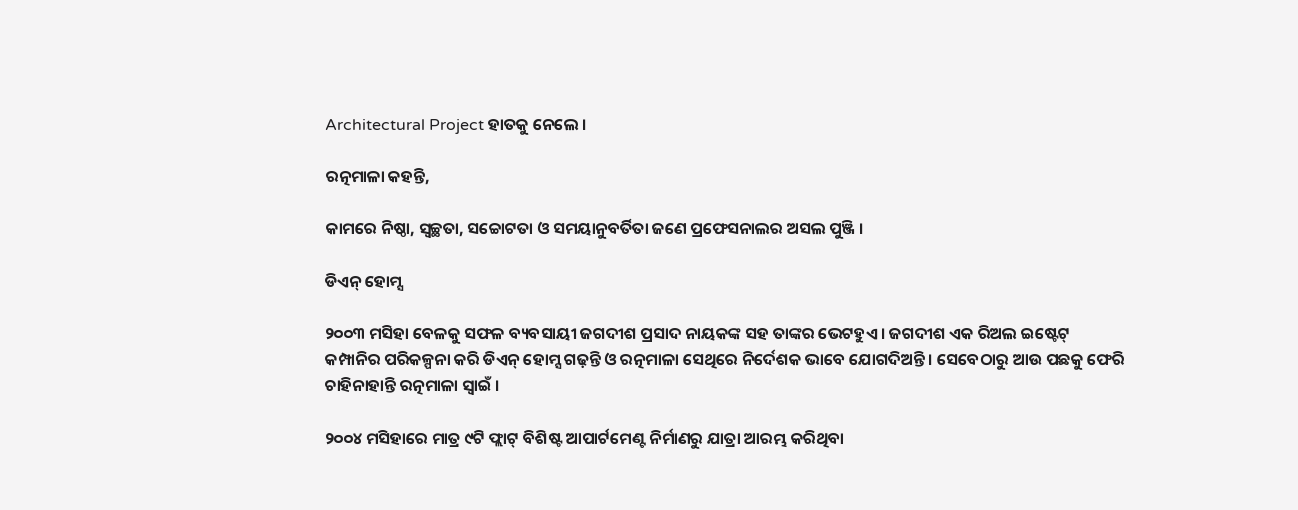Architectural Project ହାତକୁ ନେଲେ ।

ରତ୍ନମାଳା କହନ୍ତି,

କାମରେ ନିଷ୍ଠା, ସ୍ବଚ୍ଛତା, ସଚ୍ଚୋଟତା ଓ ସମୟାନୁବର୍ତିତା ଜଣେ ପ୍ରଫେସନାଲର ଅସଲ ପୁଞ୍ଜି ।

ଡିଏନ୍ ହୋମ୍ସ

୨୦୦୩ ମସିହା ବେଳକୁ ସଫଳ ବ୍ୟବସାୟୀ ଜଗଦୀଶ ପ୍ରସାଦ ନାୟକଙ୍କ ସହ ତାଙ୍କର ଭେଟହୁଏ । ଜଗଦୀଶ ଏକ ରିଅଲ ଇଷ୍ଟେଟ୍‍ କମ୍ପାନିର ପରିକଳ୍ପନା କରି ଡିଏନ୍‍ ହୋମ୍ସ ଗଢ଼ନ୍ତି ଓ ରତ୍ନମାଳା ସେଥିରେ ନିର୍ଦେଶକ ଭାବେ ଯୋଗଦିଅନ୍ତି । ସେବେଠାରୁ ଆଉ ପଛକୁ ଫେରି ଚାହିନାହାନ୍ତି ରତ୍ନମାଳା ସ୍ଵାଇଁ ।

୨୦୦୪ ମସିହାରେ ମାତ୍ର ୯ଟି ଫ୍ଲାଟ୍‍ ବିଶିଷ୍ଟ ଆପାର୍ଟମେଣ୍ଟ ନିର୍ମାଣରୁ ଯାତ୍ରା ଆରମ୍ଭ କରିଥିବା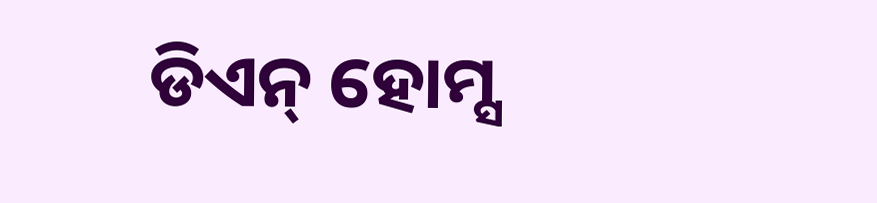ଡିଏନ୍‍ ହୋମ୍ସ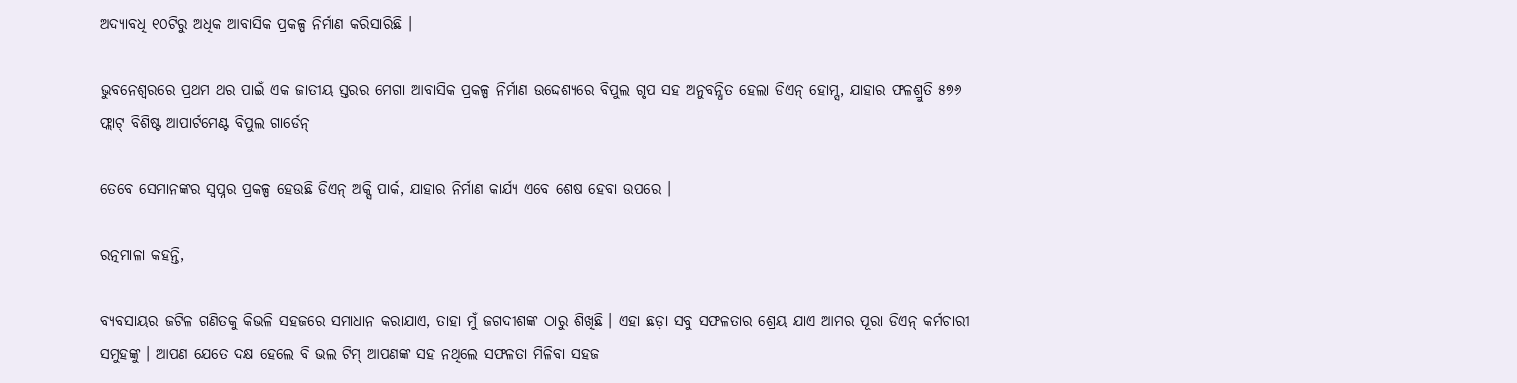ଅଦ୍ୟାବଧି ୧୦ଟିରୁ ଅଧିକ ଆବାସିକ ପ୍ରକଳ୍ପ ନିର୍ମାଣ କରିସାରିଛି ।

ଭୁବନେଶ୍ୱରରେ ପ୍ରଥମ ଥର ପାଇଁ ଏକ ଜାତୀୟ ସ୍ତରର ମେଗା ଆବାସିକ ପ୍ରକଳ୍ପ ନିର୍ମାଣ ଉଦ୍ଦେଶ୍ୟରେ ବିପୁଲ ଗୃପ ସହ ଅନୁବନ୍ଧିତ ହେଲା ଡିଏନ୍‍ ହୋମ୍ସ, ଯାହାର ଫଳଶ୍ରୁତି ୫୭୬ ଫ୍ଲାଟ୍‍ ବିଶିଷ୍ଟ ଆପାର୍ଟମେଣ୍ଟ ବିପୁଲ ଗାର୍ଡେନ୍‍

ତେବେ ସେମାନଙ୍କର ସ୍ଵପ୍ନର ପ୍ରକଳ୍ପ ହେଉଛି ଡିଏନ୍‍ ଅକ୍ସି ପାର୍କ, ଯାହାର ନିର୍ମାଣ କାର୍ଯ୍ୟ ଏବେ ଶେଷ ହେବା ଉପରେ ।

ରତ୍ନମାଳା କହନ୍ତି,

ବ୍ୟବସାୟର ଜଟିଳ ଗଣିତକୁ କିଭଳି ସହଜରେ ସମାଧାନ କରାଯାଏ, ତାହା ମୁଁ ଜଗଦୀଶଙ୍କ ଠାରୁ ଶିଖିଛି । ଏହା ଛଡ଼ା ସବୁ ସଫଳତାର ଶ୍ରେୟ ଯାଏ ଆମର ପୂରା ଡିଏନ୍‍ କର୍ମଚାରୀ ସମୁହଙ୍କୁ । ଆପଣ ଯେତେ ଦକ୍ଷ ହେଲେ ବି ଭଲ ଟିମ୍‍ ଆପଣଙ୍କ ସହ ନଥିଲେ ସଫଳତା ମିଳିବା ସହଜ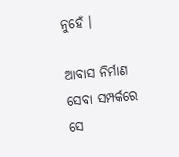ନୁହେଁ ।

ଆବାସ ନିର୍ମାଣ ସେବା ସମ୍ପର୍କରେ ସେ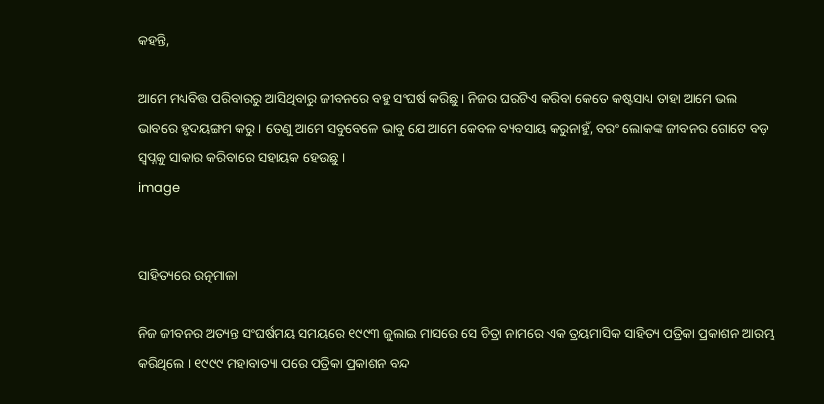କହନ୍ତି,

ଆମେ ମଧ୍ୟବିତ୍ତ ପରିବାରରୁ ଆସିଥିବାରୁ ଜୀବନରେ ବହୁ ସଂଘର୍ଷ କରିଛୁ । ନିଜର ଘରଟିଏ କରିବା କେତେ କଷ୍ଟସାଧ୍ୟ ତାହା ଆମେ ଭଲ ଭାବରେ ହୃଦୟଙ୍ଗମ କରୁ । ତେଣୁ ଆମେ ସବୁବେଳେ ଭାବୁ ଯେ ଆମେ କେବଳ ବ୍ୟବସାୟ କରୁନାହୁଁ, ବରଂ ଲୋକଙ୍କ ଜୀବନର ଗୋଟେ ବଡ଼ ସ୍ଵପ୍ନକୁ ସାକାର କରିବାରେ ସହାୟକ ହେଉଛୁ ।
image


ସାହିତ୍ୟରେ ରତ୍ନମାଳା

ନିଜ ଜୀବନର ଅତ୍ୟନ୍ତ ସଂଘର୍ଷମୟ ସମୟରେ ୧୯୯୩ ଜୁଲାଇ ମାସରେ ସେ ଚିତ୍ରା ନାମରେ ଏକ ତ୍ରୟମାସିକ ସାହିତ୍ୟ ପତ୍ରିକା ପ୍ରକାଶନ ଆରମ୍ଭ କରିଥିଲେ । ୧୯୯୯ ମହାବାତ୍ୟା ପରେ ପତ୍ରିକା ପ୍ରକାଶନ ବନ୍ଦ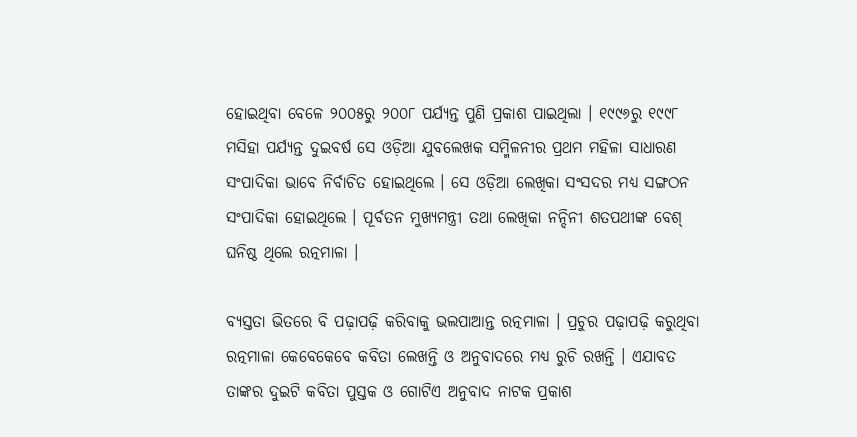ହୋଇଥିବା ବେଳେ ୨୦୦୫ରୁ ୨୦୦୮ ପର୍ଯ୍ୟନ୍ତ ପୁଣି ପ୍ରକାଶ ପାଇଥିଲା । ୧୯୯୬ରୁ ୧୯୯୮ ମସିହା ପର୍ଯ୍ୟନ୍ତ ଦୁଇବର୍ଷ ସେ ଓଡ଼ିଆ ଯୁବଲେଖକ ସମ୍ମିଳନୀର ପ୍ରଥମ ମହିଳା ସାଧାରଣ ସଂପାଦିକା ଭାବେ ନିର୍ବାଚିତ ହୋଇଥିଲେ । ସେ ଓଡ଼ିଅ‍ା ଲେଖିକା ସଂସଦର ମଧ୍ୟ ସଙ୍ଗଠନ ସଂପାଦିକା ହୋଇଥିଲେ । ପୂର୍ବତନ ମୁଖ୍ୟମନ୍ତ୍ରୀ ତଥା ଲେଖିକା ନନ୍ଦିନୀ ଶତପଥୀଙ୍କ ବେଶ୍ ଘନିଷ୍ଠ ଥିଲେ ରତ୍ନମାଳା ।

ବ୍ୟସ୍ତତା ଭିତରେ ବି ପଢ଼ାପଢ଼ି କରିବାକୁ ଭଲପାଆନ୍ତ ରତ୍ନମାଳା । ପ୍ରଚୁର ପଢ଼ାପଢ଼ି କରୁଥିବା ରତ୍ନମାଳା କେବେକେବେ କବିତା ଲେଖନ୍ତି ଓ ଅନୁବାଦରେ ମଧ୍ୟ ରୁଚି ରଖନ୍ତି । ଏଯାବତ ତାଙ୍କର ଦୁଇଟି କବିତା ପୁସ୍ତକ ଓ ଗୋଟିଏ ଅନୁବାଦ ନାଟକ ପ୍ରକାଶ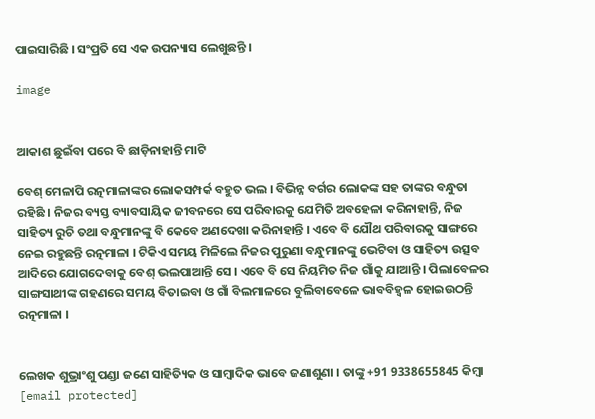ପାଇସାରିଛି । ସଂପ୍ରତି ସେ ଏକ ଉପନ୍ୟାସ ଲେଖୁଛନ୍ତି ।

image


ଆକାଶ ଛୁଇଁବା ପରେ ବି ଛାଡ଼ିନାହାନ୍ତି ମାଟି

ବେଶ୍ ମେଳାପି ରତ୍ନମାଳାଙ୍କର ଲୋକସମ୍ପର୍କ ବହୁତ ଭଲ । ବିଭିନ୍ନ ବର୍ଗର ଲୋକଙ୍କ ସହ ତାଙ୍କର ବନ୍ଧୁତା ରହିଛି । ନିଜର ବ୍ୟସ୍ତ ବ୍ୟାବସାୟିକ ଜୀବନରେ ସେ ପରିବାରକୁ ଯେମିତି ଅବହେଳା କରିନାହାନ୍ତି, ନିଜ ସାହିତ୍ୟ ରୁଚି ତଥା ବନ୍ଧୁମାନଙ୍କୁ ବି କେବେ ଅଣଦେଖା କରିନାହାନ୍ତି । ଏବେ ବି ଯୌଥ ପରିବାରକୁ ସାଙ୍ଗରେ ନେଇ ରହୁଛନ୍ତି ରତ୍ନମାଳା । ଟିକିଏ ସମୟ ମିଳିଲେ ନିଜର ପୁରୁଣା ବନ୍ଧୁମାନଙ୍କୁ ଭେଟିବା ଓ ସାହିତ୍ୟ ଉତ୍ସବ ଆଦିରେ ଯୋଗଦେବାକୁ ବେଶ୍ ଭଲପାଆନ୍ତି ସେ । ଏବେ ବି ସେ ନିୟମିତ ନିଜ ଗାଁକୁ ଯାଆନ୍ତି । ପିଲାବେଳର ସାଙ୍ଗସାଥୀଙ୍କ ଗହଣରେ ସମୟ ବିତାଇବା ଓ ଗାଁ ବିଲମାଳରେ ବୁଲିବାବେଳେ ଭାବବିହ୍ୱଳ ହୋଇଉଠନ୍ତି ରତ୍ନମାଳା ।


ଲେଖକ ଶୁଭ୍ରାଂଶୁ ପଣ୍ଡା ଜଣେ ସାହିତ୍ୟିକ ଓ ସାମ୍ବାଦିକ ଭାବେ ଜଣାଶୁଣା । ତାଙ୍କୁ +91 9338655845 କିମ୍ବା [email protected]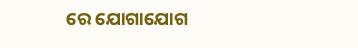ରେ ଯୋଗାଯୋଗ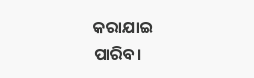କରାଯାଇ ପାରିବ।